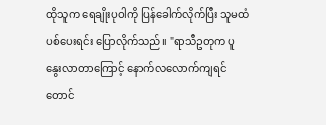ထိုသူက ရေချိုးပုဝါကို ပြန်ခေါက်လိုက်ပြီး သူမထံ ပစ်ပေးရင်း ပြောလိုက်သည်။ "ရာသီဥတုက ပူနွေးလာတာကြောင့် နောက်လလောက်ကျရင် တောင်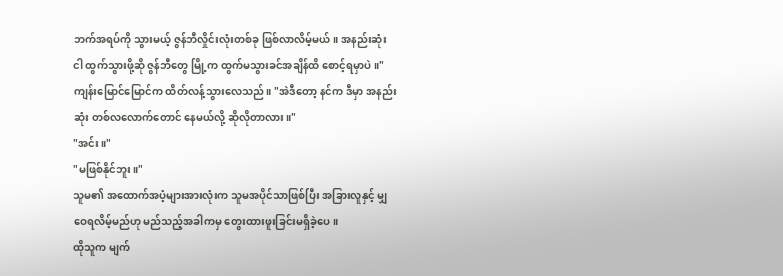ဘက်အရပ်ကို သွားမယ့် ဇွန်ဘီလှိုင်းလုံးတစ်ခု ဖြစ်လာလိမ့်မယ်။ အနည်းဆုံး ငါ ထွက်သွားဖို့ဆို ဇွန်ဘီတွေ မြို့က ထွက်မသွားခင်အချိန်ထိ စောင့်ရမှာပဲ။"
ကျန်းမြောင်မြောင်က ထိတ်လန့်သွားလေသည်။ "အဲဒီတော့ နင်က ဒီမှာ အနည်းဆုံး တစ်လလောက်တောင် နေမယ်လို့ ဆိုလိုတာလား။"
"အင်း။"
"မဖြစ်နိုင်ဘူး။"
သူမ၏ အထောက်အပံ့များအားလုံးက သူမအပိုင်သာဖြစ်ပြီး အခြားလူနှင့် မျှဝေရလိမ့်မည်ဟု မည်သည့်အခါကမှ တွေးထားဖူးခြင်းမရှိခဲ့ပေ။
ထိုသူက မျက်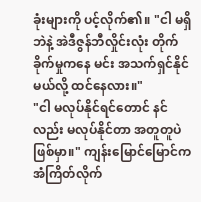ခုံးများကို ပင့်လိုက်၏။ "ငါ မရှိဘဲနဲ့ အဲဒီဇွန်ဘီလှိုင်းလုံး တိုက်ခိုက်မှုကနေ မင်း အသက်ရှင်နိုင်မယ်လို့ ထင်နေလား။"
"ငါ မလုပ်နိုင်ရင်တောင် နင်လည်း မလုပ်နိုင်တာ အတူတူပဲ ဖြစ်မှာ။" ကျန်းမြောင်မြောင်က အံကြိတ်လိုက်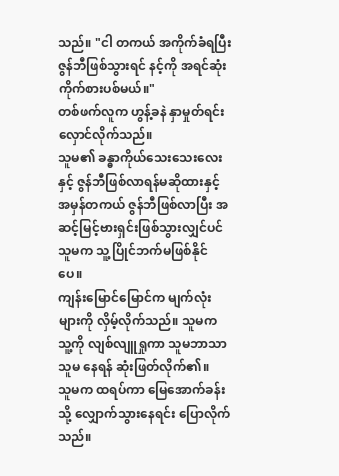သည်။ "ငါ တကယ် အကိုက်ခံရပြီး ဇွန်ဘီဖြစ်သွားရင် နင့်ကို အရင်ဆုံး ကိုက်စားပစ်မယ်။"
တစ်ဖက်လူက ဟွန့်ခနဲ နှာမှုတ်ရင်း လှောင်လိုက်သည်။
သူမ၏ ခန္ဓာကိုယ်သေးသေးလေးနှင့် ဇွန်ဘီဖြစ်လာရန်မဆိုထားနှင့် အမှန်တကယ် ဇွန်ဘီဖြစ်လာပြီး အဆင့်မြင့်ဗားရှင်းဖြစ်သွားလျှင်ပင် သူမက သူ့ပြိုင်ဘက်မဖြစ်နိုင်ပေ။
ကျန်းမြောင်မြောင်က မျက်လုံးများကို လှိမ့်လိုက်သည်။ သူမက သူ့ကို လျစ်လျူရှုကာ သူမဘာသာသူမ နေရန် ဆုံးဖြတ်လိုက်၏။
သူမက ထရပ်ကာ မြေအောက်ခန်းသို့ လျှောက်သွားနေရင်း ပြောလိုက်သည်။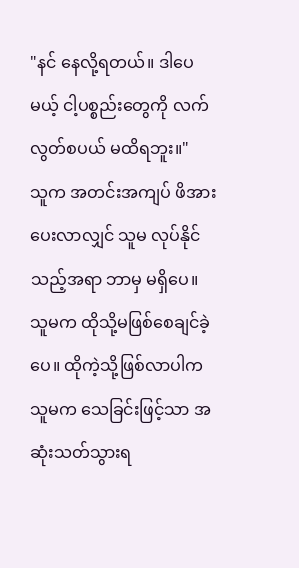"နင် နေလို့ရတယ်။ ဒါပေမယ့် ငါ့ပစ္စည်းတွေကို လက်လွတ်စပယ် မထိရဘူး။"
သူက အတင်းအကျပ် ဖိအားပေးလာလျှင် သူမ လုပ်နိုင်သည့်အရာ ဘာမှ မရှိပေ။
သူမက ထိုသို့မဖြစ်စေချင်ခဲ့ပေ။ ထိုကဲ့သို့ဖြစ်လာပါက သူမက သေခြင်းဖြင့်သာ အဆုံးသတ်သွားရ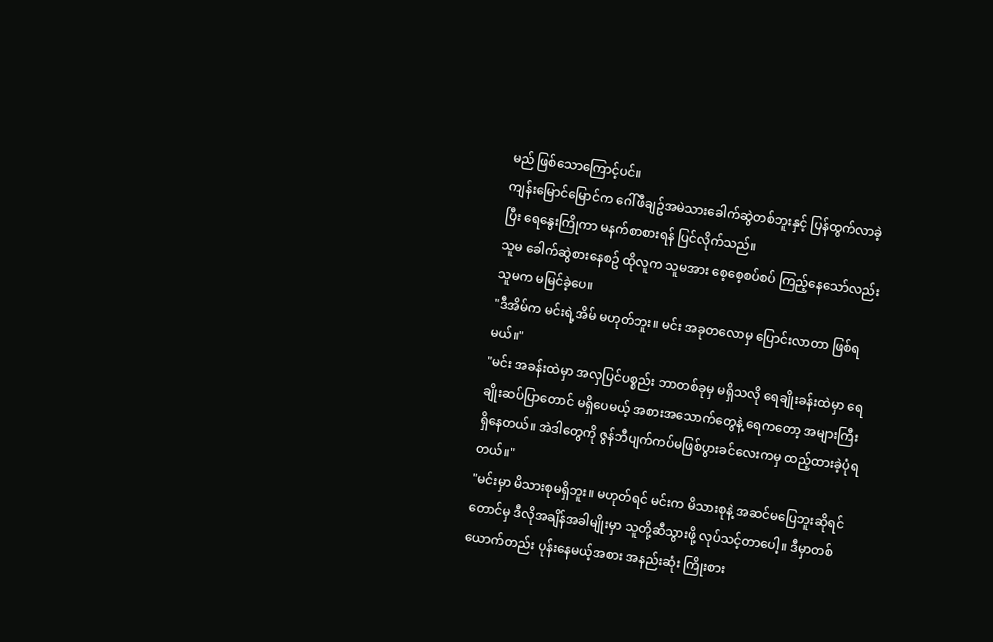မည် ဖြစ်သောကြောင့်ပင်။
ကျန်းမြောင်မြောင်က ဂေါ်ဖီချဥ်အမဲသားခေါက်ဆွဲတစ်ဘူးနှင့် ပြန်ထွက်လာခဲ့ပြီး ရေနွေးကြိုကာ မနက်စာစားရန် ပြင်လိုက်သည်။
သူမ ခေါက်ဆွဲစားနေစဥ် ထိုလူက သူမအား စေ့စေ့စပ်စပ် ကြည့်နေသော်လည်း သူမက မမြင်ခဲ့ပေ။
"ဒီအိမ်က မင်းရဲ့အိမ် မဟုတ်ဘူး။ မင်း အခုတလောမှ ပြောင်းလာတာ ဖြစ်ရမယ်။"
"မင်း အခန်းထဲမှာ အလှပြင်ပစ္စည်း ဘာတစ်ခုမှ မရှိသလို ရေချိုးခန်းထဲမှာ ရေချိုးဆပ်ပြာတောင် မရှိပေမယ့် အစားအသောက်တွေနဲ့ ရေကတော့ အများကြီးရှိနေတယ်။ အဲဒါတွေကို ဇွန်ဘီပျက်ကပ်မဖြစ်ပွားခင်လေးကမှ ထည့်ထားခဲ့ပုံရတယ်။"
"မင်းမှာ မိသားစုမရှိဘူး။ မဟုတ်ရင် မင်းက မိသားစုနဲ့ အဆင်မပြေဘူးဆိုရင်တောင်မှ ဒီလိုအချိန်အခါမျိုးမှာ သူတို့ဆီသွားဖို့ လုပ်သင့်တာပေါ့။ ဒီမှာတစ်ယောက်တည်း ပုန်းနေမယ့်အစား အနည်းဆုံး ကြိုးစား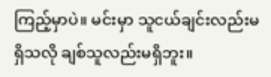ကြည့်မှာပဲ။ မင်းမှာ သူငယ်ချင်းလည်းမရှိသလို ချစ်သူလည်းမရှိဘူး။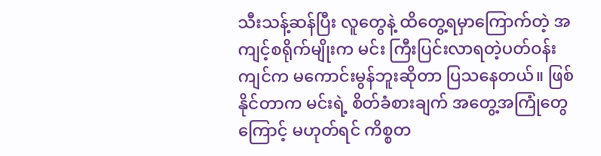သီးသန့်ဆန်ပြီး လူတွေနဲ့ ထိတွေ့ရမှာကြောက်တဲ့ အကျင့်စရိုက်မျိုးက မင်း ကြီးပြင်းလာရတဲ့ပတ်ဝန်းကျင်က မကောင်းမွန်ဘူးဆိုတာ ပြသနေတယ်။ ဖြစ်နိုင်တာက မင်းရဲ့ စိတ်ခံစားချက် အတွေ့အကြုံတွေကြောင့် မဟုတ်ရင် ကိစ္စတ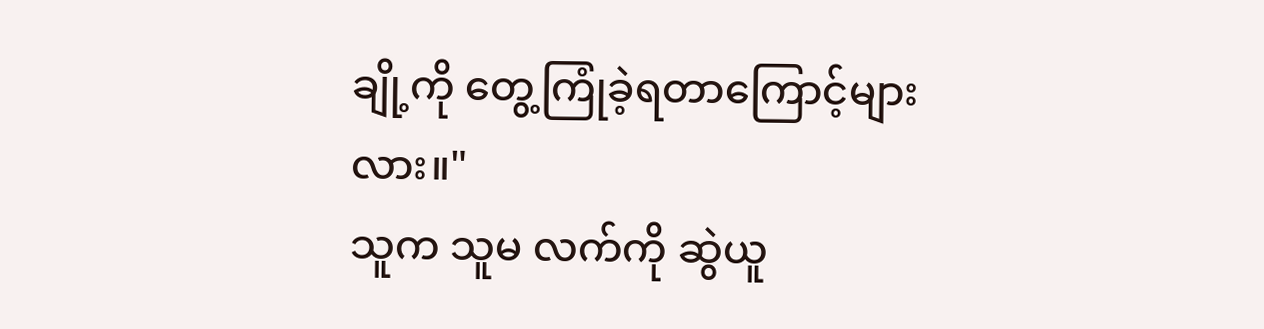ချို့ကို တွေ့ကြုံခဲ့ရတာကြောင့်များလား။"
သူက သူမ လက်ကို ဆွဲယူ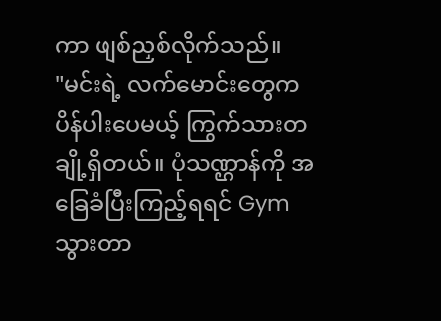ကာ ဖျစ်ညှစ်လိုက်သည်။
"မင်းရဲ့ လက်မောင်းတွေက ပိန်ပါးပေမယ့် ကြွက်သားတချို့ရှိတယ်။ ပုံသဏ္ဌာန်ကို အခြေခံပြီးကြည့်ရရင် Gym သွားတာ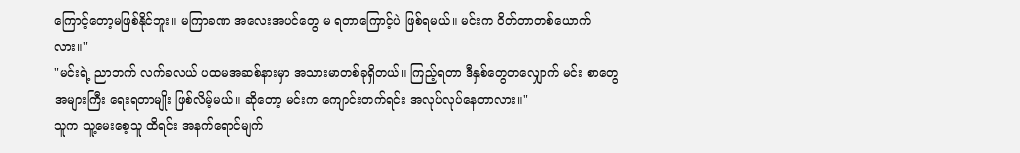ကြောင့်တော့မဖြစ်နိုင်ဘူး။ မကြာခဏ အလေးအပင်တွေ မ ရတာကြောင့်ပဲ ဖြစ်ရမယ်။ မင်းက ဝိတ်တာတစ်ယောက်လား။"
"မင်းရဲ့ ညာဘက် လက်ခလယ် ပထမအဆစ်နားမှာ အသားမာတစ်ခုရှိတယ်။ ကြည့်ရတာ ဒီနှစ်တွေတလျှောက် မင်း စာတွေအများကြီး ရေးရတာမျိုး ဖြစ်လိမ့်မယ်။ ဆိုတော့ မင်းက ကျောင်းတက်ရင်း အလုပ်လုပ်နေတာလား။"
သူက သူ့မေးစေ့သူ ထိရင်း အနက်ရောင်မျက်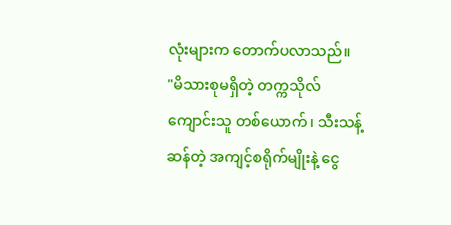လုံးများက တောက်ပလာသည်။
"မိသားစုမရှိတဲ့ တက္ကသိုလ်ကျောင်းသူ တစ်ယောက်၊ သီးသန့်ဆန်တဲ့ အကျင့်စရိုက်မျိုးနဲ့ ငွေ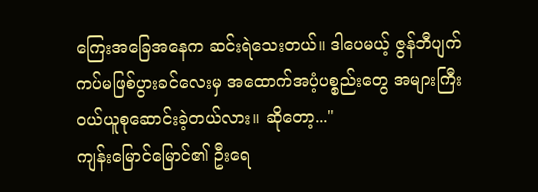ကြေးအခြေအနေက ဆင်းရဲသေးတယ်။ ဒါပေမယ့် ဇွန်ဘီပျက်ကပ်မဖြစ်ပွားခင်လေးမှ အထောက်အပံ့ပစ္စည်းတွေ အများကြီး ဝယ်ယူစုဆောင်းခဲ့တယ်လား။ ဆိုတော့..."
ကျန်းမြောင်မြောင်၏ ဦးရေ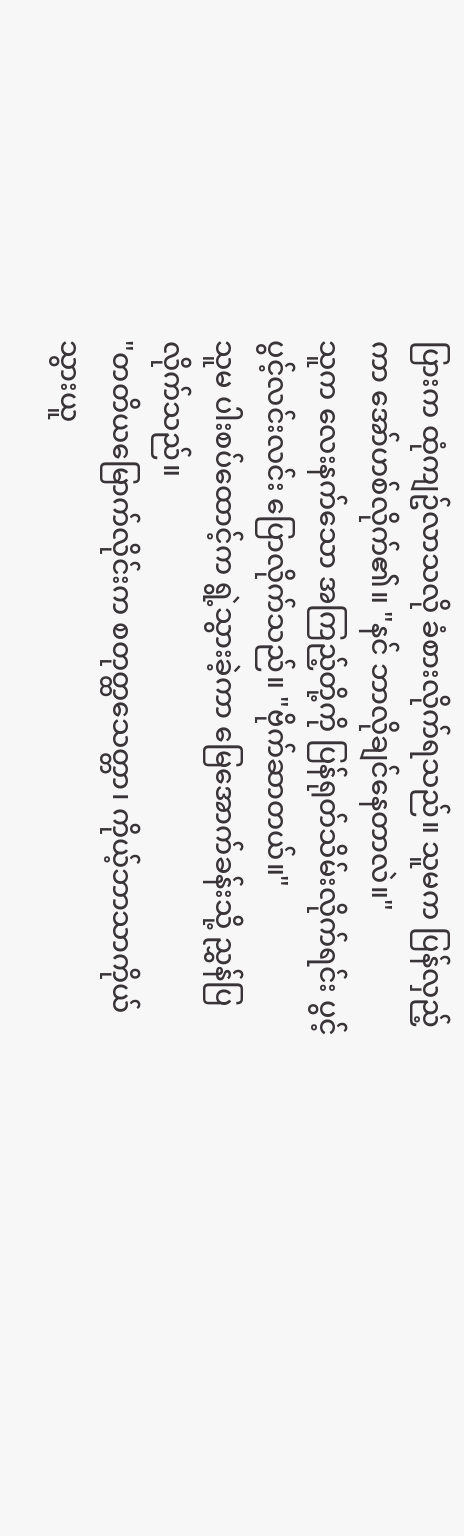ပြားက ထုံကျဥ်လာသလို ခံစားလိုက်ရသည်။ သူမက ပြန်လှည့်ကာ အော်ဟစ်လိုက်၏။ "နင် ဘာလိုချင်နေတာလဲ။"
သူက လေးနက်သော အကြည့်တို့ကို ပြန်ရုတ်သိမ်းလိုက်ရင်း ပွင့်ပွင့်လင်းလင်း ပြောလိုက်သည်။ "ဗိုက်ဆာတယ်။"
သူမ ပါးစပ်ထောင့်က ရွဲ့သွားခဲ့ကာ မြေအောက်ခန်းသို့ ညွှန်ပြလိုက်သည်။
"တတိယမြောက်လိုင်းက စတုတ္ထသေတ္တာ၊ ကိုယ့်ဘာသာကိုယ် သွားယူ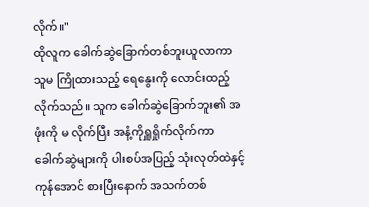လိုက်။"
ထိုလူက ခေါက်ဆွဲခြောက်တစ်ဘူးယူလာကာ သူမ ကြိုထားသည့် ရေနွေးကို လောင်းထည့်လိုက်သည်။ သူက ခေါက်ဆွဲခြောက်ဘူး၏ အဖုံးကို မ လိုက်ပြီး အနံ့ကိုရှူရှိုက်လိုက်ကာ ခေါက်ဆွဲများကို ပါးစပ်အပြည့် သုံးလုတ်ထဲနှင့် ကုန်အောင် စားပြီးနောက် အသက်တစ်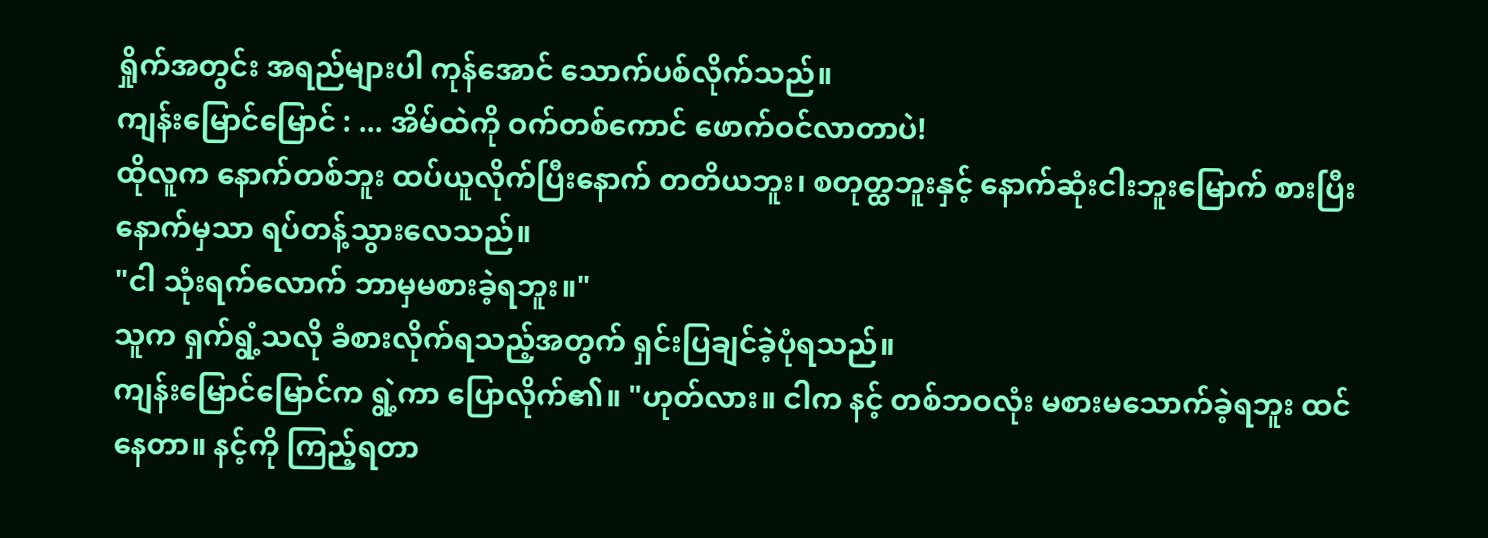ရှိုက်အတွင်း အရည်များပါ ကုန်အောင် သောက်ပစ်လိုက်သည်။
ကျန်းမြောင်မြောင် : ... အိမ်ထဲကို ဝက်တစ်ကောင် ဖောက်ဝင်လာတာပဲ!
ထိုလူက နောက်တစ်ဘူး ထပ်ယူလိုက်ပြီးနောက် တတိယဘူး၊ စတုတ္ထဘူးနှင့် နောက်ဆုံးငါးဘူးမြောက် စားပြီးနောက်မှသာ ရပ်တန့်သွားလေသည်။
"ငါ သုံးရက်လောက် ဘာမှမစားခဲ့ရဘူး။"
သူက ရှက်ရွံ့သလို ခံစားလိုက်ရသည့်အတွက် ရှင်းပြချင်ခဲ့ပုံရသည်။
ကျန်းမြောင်မြောင်က ရွဲ့ကာ ပြောလိုက်၏။ "ဟုတ်လား။ ငါက နင့် တစ်ဘဝလုံး မစားမသောက်ခဲ့ရဘူး ထင်နေတာ။ နင့်ကို ကြည့်ရတာ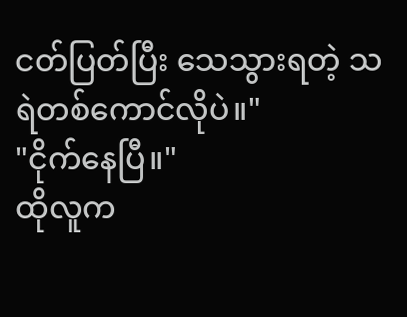ငတ်ပြတ်ပြီး သေသွားရတဲ့ သရဲတစ်ကောင်လိုပဲ။"
"ငိုက်နေပြီ။"
ထိုလူက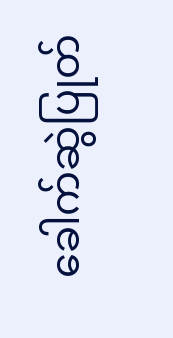ခေါက်ဆွဲပြုတ်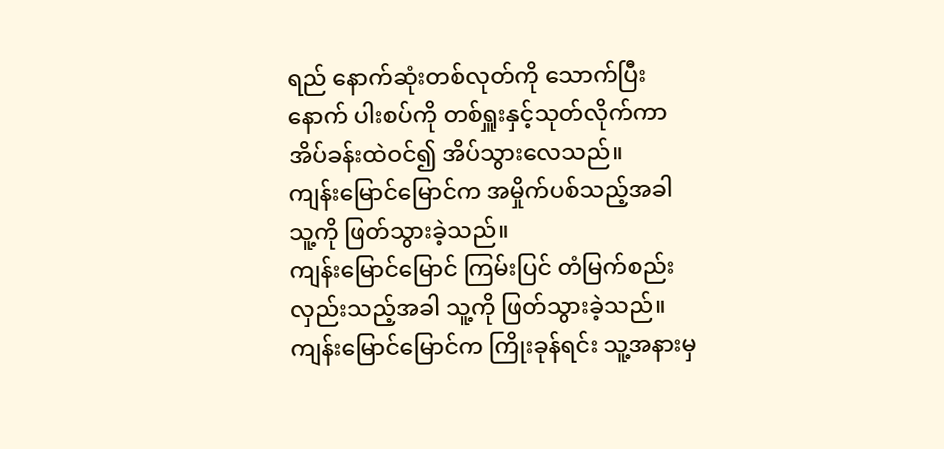ရည် နောက်ဆုံးတစ်လုတ်ကို သောက်ပြီးနောက် ပါးစပ်ကို တစ်ရှူးနှင့်သုတ်လိုက်ကာ အိပ်ခန်းထဲဝင်၍ အိပ်သွားလေသည်။
ကျန်းမြောင်မြောင်က အမှိုက်ပစ်သည့်အခါ သူ့ကို ဖြတ်သွားခဲ့သည်။
ကျန်းမြောင်မြောင် ကြမ်းပြင် တံမြက်စည်းလှည်းသည့်အခါ သူ့ကို ဖြတ်သွားခဲ့သည်။
ကျန်းမြောင်မြောင်က ကြိုးခုန်ရင်း သူ့အနားမှ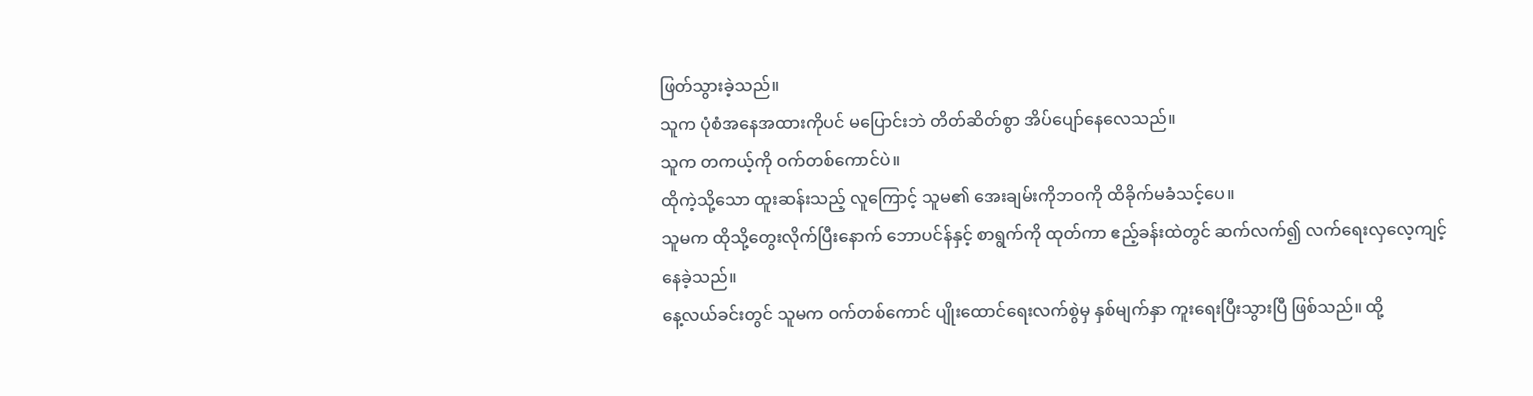ဖြတ်သွားခဲ့သည်။
သူက ပုံစံအနေအထားကိုပင် မပြောင်းဘဲ တိတ်ဆိတ်စွာ အိပ်ပျော်နေလေသည်။
သူက တကယ့်ကို ဝက်တစ်ကောင်ပဲ။
ထိုကဲ့သို့သော ထူးဆန်းသည့် လူကြောင့် သူမ၏ အေးချမ်းကိုဘဝကို ထိခိုက်မခံသင့်ပေ။
သူမက ထိုသို့တွေးလိုက်ပြီးနောက် ဘောပင်န်နှင့် စာရွက်ကို ထုတ်ကာ ဧည့်ခန်းထဲတွင် ဆက်လက်၍ လက်ရေးလှလေ့ကျင့်နေခဲ့သည်။
နေ့လယ်ခင်းတွင် သူမက ဝက်တစ်ကောင် ပျိုးထောင်ရေးလက်စွဲမှ နှစ်မျက်နှာ ကူးရေးပြီးသွားပြီ ဖြစ်သည်။ ထို့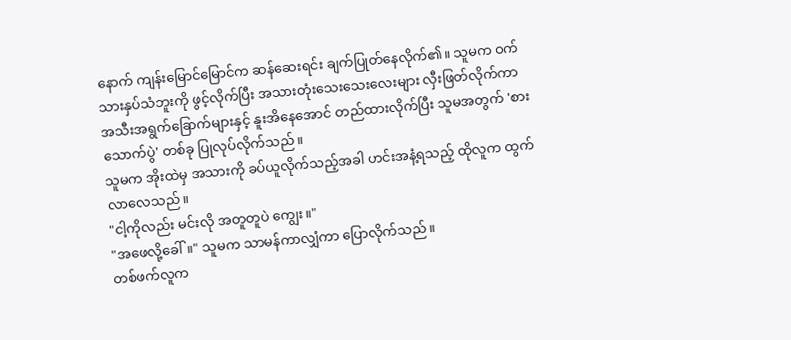နောက် ကျန်းမြောင်မြောင်က ဆန်ဆေးရင်း ချက်ပြုတ်နေလိုက်၏။ သူမက ဝက်သားနှပ်သံဘူးကို ဖွင့်လိုက်ပြီး အသားတုံးသေးသေးလေးများ လှီးဖြတ်လိုက်ကာ အသီးအရွက်ခြောက်များနှင့် နူးအိနေအောင် တည်ထားလိုက်ပြီး သူမအတွက် 'စားသောက်ပွဲ' တစ်ခု ပြုလုပ်လိုက်သည်။
သူမက အိုးထဲမှ အသားကို ခပ်ယူလိုက်သည့်အခါ ဟင်းအနံ့ရသည့် ထိုလူက ထွက်လာလေသည်။
"ငါ့ကိုလည်း မင်းလို အတူတူပဲ ကျွေး။"
"အဖေလို့ခေါ်။" သူမက သာမန်ကာလျှံကာ ပြောလိုက်သည်။
တစ်ဖက်လူက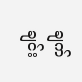ချက်ချင်း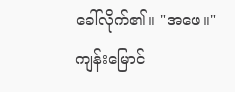ခေါ်လိုက်၏။ "အဖေ။"
ကျန်းမြောင်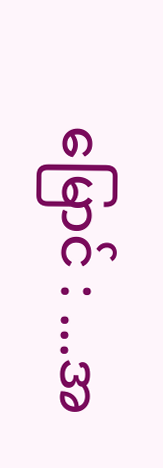မြောင် : ...အ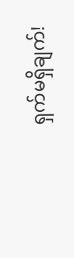ရှက်မရှိချက်!